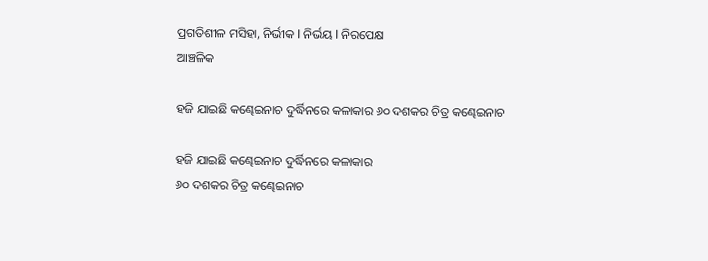ପ୍ରଗତିଶୀଳ ମସିହା, ନିର୍ଭୀକ I ନିର୍ଭୟ I ନିରପେକ୍ଷ
ଆଞ୍ଚଳିକ

ହଜି ଯାଇଛି କଣ୍ଢେଇନାଚ ଦୁର୍ଦ୍ଧିନରେ କଳାକାର ୬୦ ଦଶକର ଚିତ୍ର କଣ୍ଢେଇନାଚ

ହଜି ଯାଇଛି କଣ୍ଢେଇନାଚ ଦୁର୍ଦ୍ଧିନରେ କଳାକାର
୬୦ ଦଶକର ଚିତ୍ର କଣ୍ଢେଇନାଚ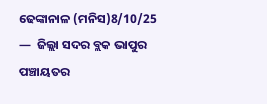ଢେଙ୍କାନାଳ (ମନିସ)8/10/25 —  ଜିଲ୍ଲା ସଦର ବ୍ଲକ ଭାପୁର ପଞ୍ଚାୟତର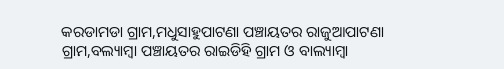କରଡାମଡା ଗ୍ରାମ,ମଧୁସାହୁପାଟଣା ପଞ୍ଚାୟତର ରାଜୁଆପାଟଣା ଗ୍ରାମ,ବଲ୍ୟାମ୍ବା ପଞ୍ଚାୟତର ରାଇଡିହି ଗ୍ରାମ ଓ ବାଲ୍ୟାମ୍ବା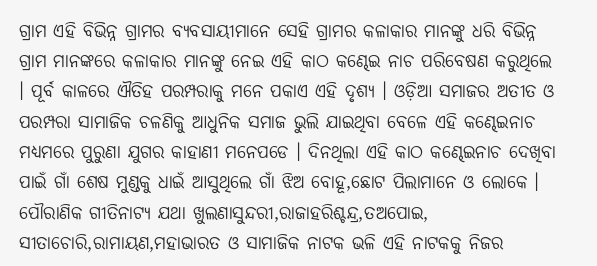ଗ୍ରାମ ଏହି ବିଭିନ୍ନ ଗ୍ରାମର ବ୍ୟବସାୟୀମାନେ ସେହି ଗ୍ରାମର କଳାକାର ମାନଙ୍କୁ ଧରି ବିଭିନ୍ନ ଗ୍ରାମ ମାନଙ୍କରେ କଳାକାର ମାନଙ୍କୁ ନେଇ ଏହି କାଠ କଣ୍ଢେଇ ନାଚ ପରିବେଷଣ କରୁଥିଲେ । ପୂର୍ବ କାଳରେ ଐତିହ ପରମ୍ପରାକୁ ମନେ ପକାଏ ଏହି ଦୃଶ୍ୟ । ଓଡ଼ିଆ ସମାଜର ଅତୀତ ଓ ପରମ୍ପରା ସାମାଜିକ ଚଳଣିକୁ ଆଧୁନିକ ସମାଜ ଭୁଲି ଯାଇଥିବା ବେଳେ ଏହି କଣ୍ଢେଇନାଚ ମଧ୍ୟମରେ ପୁରୁଣା ଯୁଗର କାହାଣୀ ମନେପଡେ । ଦିନଥିଲା ଏହି କାଠ କଣ୍ଢେଇନାଚ ଦେଖିବା ପାଇଁ ଗାଁ ଶେଷ ମୁଣ୍ଡକୁ ଧାଇଁ ଆସୁଥିଲେ ଗାଁ ଝିଅ ବୋହୂ,ଛୋଟ ପିଲାମାନେ ଓ ଲୋକେ । ପୌରାଣିକ ଗୀତିନାଟ୍ୟ ଯଥା ଖୁଲଣାସୁନ୍ଦରୀ,ରାଜାହରିଶ୍ଚନ୍ଦ୍ର,ତଅପୋଇ, ସୀତାଚୋରି,ରାମାୟଣ,ମହାଭାରତ ଓ ସାମାଜିକ ନାଟକ ଭଳି ଏହି ନାଟକକୁ ନିଜର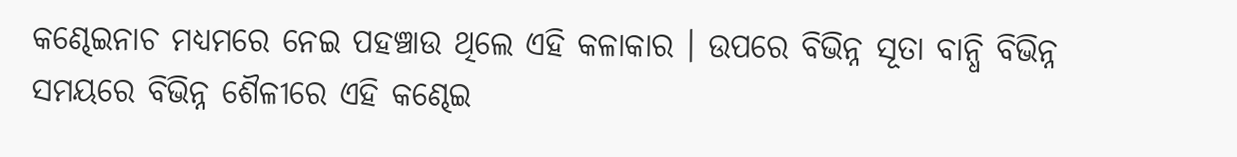କଣ୍ଢେଇନାଚ ମଧ୍ୟମରେ ନେଇ ପହଞ୍ଚାଉ ଥିଲେ ଏହି କଳାକାର । ଉପରେ ବିଭିନ୍ନ ସୂତା ବାନ୍ଧି ବିଭିନ୍ନ ସମୟରେ ବିଭିନ୍ନ ଶୈଳୀରେ ଏହି କଣ୍ଢେଇ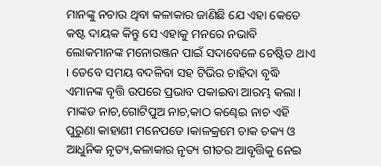ମାନଙ୍କୁ ନଚାଉ ଥିବା କଳାକାର ଜାଣିଛି ଯେ ଏହା କେତେ କଷ୍ଟ ଦାୟକ କିନ୍ତୁ ସେ ଏହାକୁ ମନରେ ନଭାବି ଲୋକମାନଙ୍କ ମନୋରଞ୍ଜନ ପାଇଁ ସଦାବେଳେ ଚେଷ୍ଟିତ ଥାଏ । ତେବେ ସମୟ ବଦଳିବା ସହ ଟିଭିର ଚାହିଦା ବୃଦ୍ଧି ଏମାନଙ୍କ ବୃତ୍ତି ଉପରେ ପ୍ରଭାବ ପକାଇବା ଆରମ୍ଭ କଲା । ମାଙ୍କଡ ନାଚ,ଗୋଟିପୁଅ ନାଚ,କାଠ କଣ୍ଢେଇ ନାଚ ଏହି ପୁରୁଣା କାହାଣୀ ମନେପଡେ ।କାଳକ୍ରମେ ଚାକ ଚକ୍ୟ ଓ ଆଧୁନିକ ନୃତ୍ୟ,କଳାକାର ନୃତ୍ୟ ଗୀତର ଆବୃତ୍ତିକୁ ନେଇ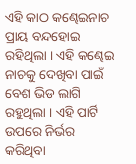ଏହି କାଠ କଣ୍ଢେଇନାଚ ପ୍ରାୟ ବନ୍ଦହୋଇ ରହିଥିଲା । ଏହି କଣ୍ଢେଇ ନାଚକୁ ଦେଖିବା ପାଇଁ ବେଶ ଭିଡ ଲାଗି ରହୁଥିଲା । ଏହି ପାର୍ଟି ଉପରେ ନିର୍ଭର କରିଥିବା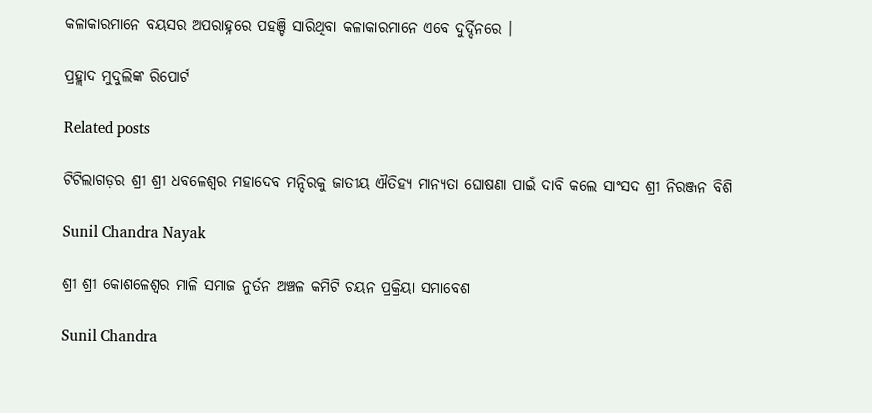କଳାକାରମାନେ ବୟସର ଅପରାହ୍ନରେ ପହଞ୍ଚି ସାରିଥିବା କଳାକାରମାନେ ଏବେ ଦୁର୍ଦ୍ଦିନରେ ।

ପ୍ରହ୍ଲାଦ ମୁଦୁଲିଙ୍କ ରିପୋର୍ଟ

Related posts

ଟିଟିଲାଗଡ଼ର ଶ୍ରୀ ଶ୍ରୀ ଧବଳେଶ୍ୱର ମହାଦେବ ମନ୍ଦିରକୁ ଜାତୀୟ ଐତିହ୍ୟ ମାନ୍ୟତା ଘୋଷଣା ପାଇଁ ଦାବି କଲେ ସାଂସଦ ଶ୍ରୀ ନିରଞ୍ଜନ ବିଶି

Sunil Chandra Nayak

ଶ୍ରୀ ଶ୍ରୀ କୋଶଳେଶ୍ୱର ମାଳି ସମାଜ ନୁର୍ତନ ଅଞ୍ଚଳ କମିଟି ଚୟନ ପ୍ରକ୍ରିୟା ସମାବେଶ

Sunil Chandra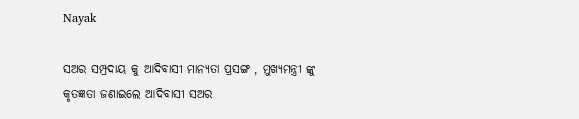Nayak

ସଅର ସମ୍ପ୍ରଦାୟ କୁ ଆଦିବାସୀ ମାନ୍ୟତା ପ୍ରସଙ୍ଗ , ମୁଖ୍ୟମନ୍ତ୍ରୀ ଙ୍କୁ କୃତଜ୍ଞତା ଜଣାଇଲେ ଆଦିବାସୀ ସଅର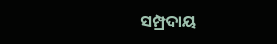ସମ୍ପ୍ରଦାୟ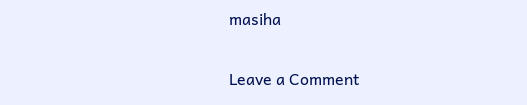masiha

Leave a Comment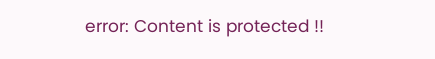error: Content is protected !!